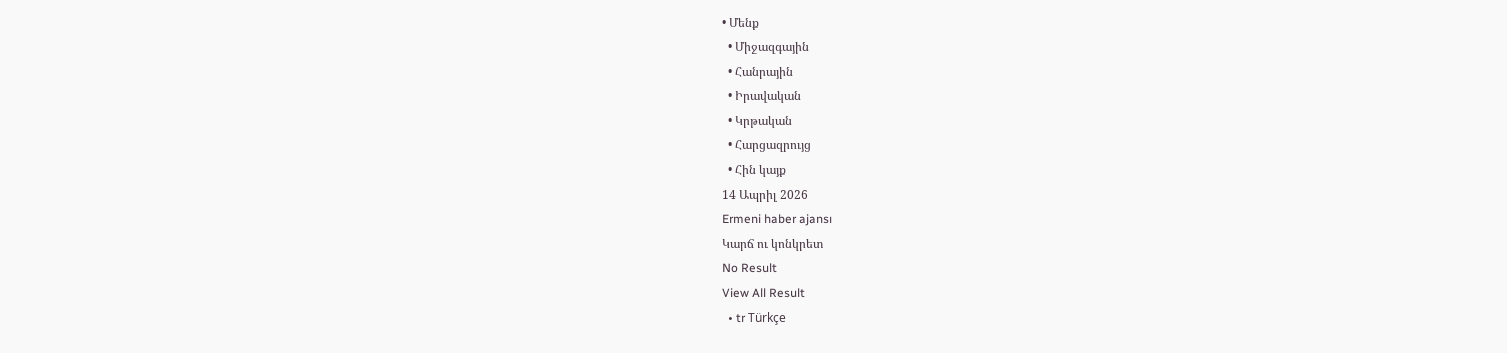• Մենք
  • Միջազգային
  • Հանրային
  • Իրավական
  • Կրթական
  • Հարցազրույց
  • Հին կայք
14 Ապրիլ 2026
Ermeni haber ajansı
Կարճ ու կոնկրետ
No Result
View All Result
  • tr Türkçe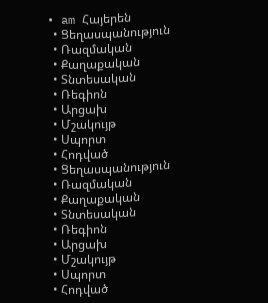• am Հայերեն
  • Ցեղասպանություն
  • Ռազմական
  • Քաղաքական
  • Տնտեսական
  • Ռեգիոն
  • Արցախ
  • Մշակույթ
  • Սպորտ
  • Հոդված
  • Ցեղասպանություն
  • Ռազմական
  • Քաղաքական
  • Տնտեսական
  • Ռեգիոն
  • Արցախ
  • Մշակույթ
  • Սպորտ
  • Հոդված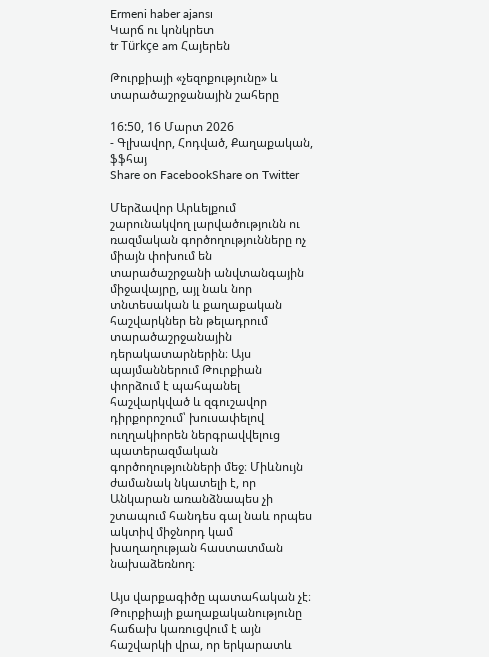Ermeni haber ajansı
Կարճ ու կոնկրետ
tr Türkçe am Հայերեն

Թուրքիայի «չեզոքությունը» և տարածաշրջանային շահերը

16:50, 16 Մարտ 2026
- Գլխավոր, Հոդված, Քաղաքական, ֆֆհայ
Share on FacebookShare on Twitter

Մերձավոր Արևելքում շարունակվող լարվածությունն ու ռազմական գործողությունները ոչ միայն փոխում են տարածաշրջանի անվտանգային միջավայրը, այլ նաև նոր տնտեսական և քաղաքական հաշվարկներ են թելադրում տարածաշրջանային դերակատարներին։ Այս պայմաններում Թուրքիան փորձում է պահպանել հաշվարկված և զգուշավոր դիրքորոշում՝ խուսափելով ուղղակիորեն ներգրավվելուց պատերազմական գործողությունների մեջ։ Միևնույն ժամանակ նկատելի է, որ Անկարան առանձնապես չի շտապում հանդես գալ նաև որպես ակտիվ միջնորդ կամ խաղաղության հաստատման նախաձեռնող։

Այս վարքագիծը պատահական չէ։ Թուրքիայի քաղաքականությունը հաճախ կառուցվում է այն հաշվարկի վրա, որ երկարատև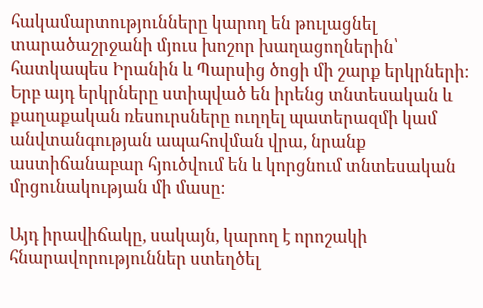հակամարտությունները կարող են թուլացնել տարածաշրջանի մյուս խոշոր խաղացողներին՝ հատկապես Իրանին և Պարսից ծոցի մի շարք երկրների։ Երբ այդ երկրները ստիպված են իրենց տնտեսական և քաղաքական ռեսուրսները ուղղել պատերազմի կամ անվտանգության ապահովման վրա, նրանք աստիճանաբար հյուծվում են և կորցնում տնտեսական մրցունակության մի մասը։

Այդ իրավիճակը, սակայն, կարող է որոշակի հնարավորություններ ստեղծել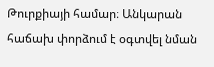Թուրքիայի համար։ Անկարան հաճախ փորձում է օգտվել նման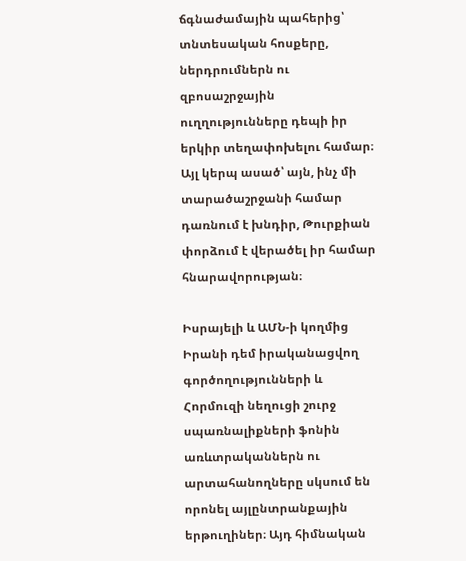ճգնաժամային պահերից՝ տնտեսական հոսքերը, ներդրումներն ու զբոսաշրջային ուղղությունները դեպի իր երկիր տեղափոխելու համար։ Այլ կերպ ասած՝ այն, ինչ մի տարածաշրջանի համար դառնում է խնդիր, Թուրքիան փորձում է վերածել իր համար հնարավորության։

Իսրայելի և ԱՄՆ-ի կողմից Իրանի դեմ իրականացվող գործողությունների և Հորմուզի նեղուցի շուրջ սպառնալիքների ֆոնին առևտրականներն ու արտահանողները սկսում են որոնել այլընտրանքային երթուղիներ։ Այդ հիմնական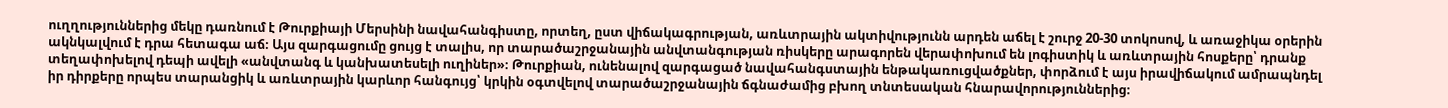ուղղություններից մեկը դառնում է Թուրքիայի Մերսինի նավահանգիստը, որտեղ, ըստ վիճակագրության, առևտրային ակտիվությունն արդեն աճել է շուրջ 20-30 տոկոսով, և առաջիկա օրերին ակնկալվում է դրա հետագա աճ։ Այս զարգացումը ցույց է տալիս, որ տարածաշրջանային անվտանգության ռիսկերը արագորեն վերափոխում են լոգիստիկ և առևտրային հոսքերը՝ դրանք տեղափոխելով դեպի ավելի «անվտանգ և կանխատեսելի ուղիներ»։ Թուրքիան, ունենալով զարգացած նավահանգստային ենթակառուցվածքներ, փորձում է այս իրավիճակում ամրապնդել իր դիրքերը որպես տարանցիկ և առևտրային կարևոր հանգույց՝ կրկին օգտվելով տարածաշրջանային ճգնաժամից բխող տնտեսական հնարավորություններից։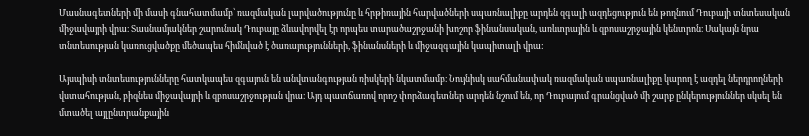Մասնագետների մի մասի գնահատմամբ՝ ռազմական լարվածությունը և հրթիռային հարվածների սպառնալիքը արդեն զգալի ազդեցություն են թողնում Դուբայի տնտեսական միջավայրի վրա։ Տասնամյակներ շարունակ Դուբայը ձևավորվել էր որպես տարածաշրջանի խոշոր ֆինանսական, առևտրային և զբոսաշրջային կենտրոն։ Սակայն նրա տնտեսության կառուցվածքը մեծապես հիմնված է ծառայությունների, ֆինանսների և միջազգային կապիտալի վրա:

Այսպիսի տնտեսությունները հատկապես զգայուն են անվտանգության ռիսկերի նկատմամբ։ Նույնիսկ սահմանափակ ռազմական սպառնալիքը կարող է ազդել ներդրողների վստահության, բիզնես միջավայրի և զբոսաշրջության վրա։ Այդ պատճառով որոշ փորձագետներ արդեն նշում են, որ Դուբայում գրանցված մի շարք ընկերություններ սկսել են մտածել այլընտրանքային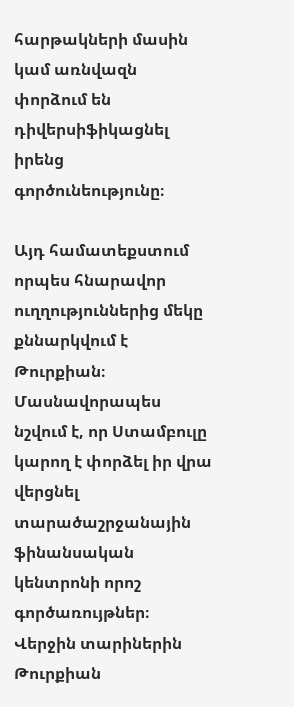հարթակների մասին կամ առնվազն փորձում են դիվերսիֆիկացնել իրենց գործունեությունը։

Այդ համատեքստում որպես հնարավոր ուղղություններից մեկը քննարկվում է Թուրքիան։ Մասնավորապես նշվում է, որ Ստամբուլը կարող է փորձել իր վրա վերցնել տարածաշրջանային ֆինանսական կենտրոնի որոշ գործառույթներ։ Վերջին տարիներին Թուրքիան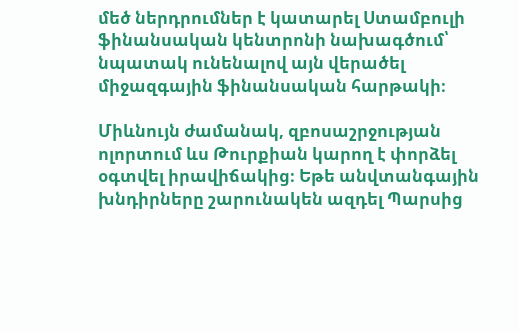մեծ ներդրումներ է կատարել Ստամբուլի ֆինանսական կենտրոնի նախագծում՝ նպատակ ունենալով այն վերածել միջազգային ֆինանսական հարթակի։

Միևնույն ժամանակ, զբոսաշրջության ոլորտում ևս Թուրքիան կարող է փորձել օգտվել իրավիճակից։ Եթե անվտանգային խնդիրները շարունակեն ազդել Պարսից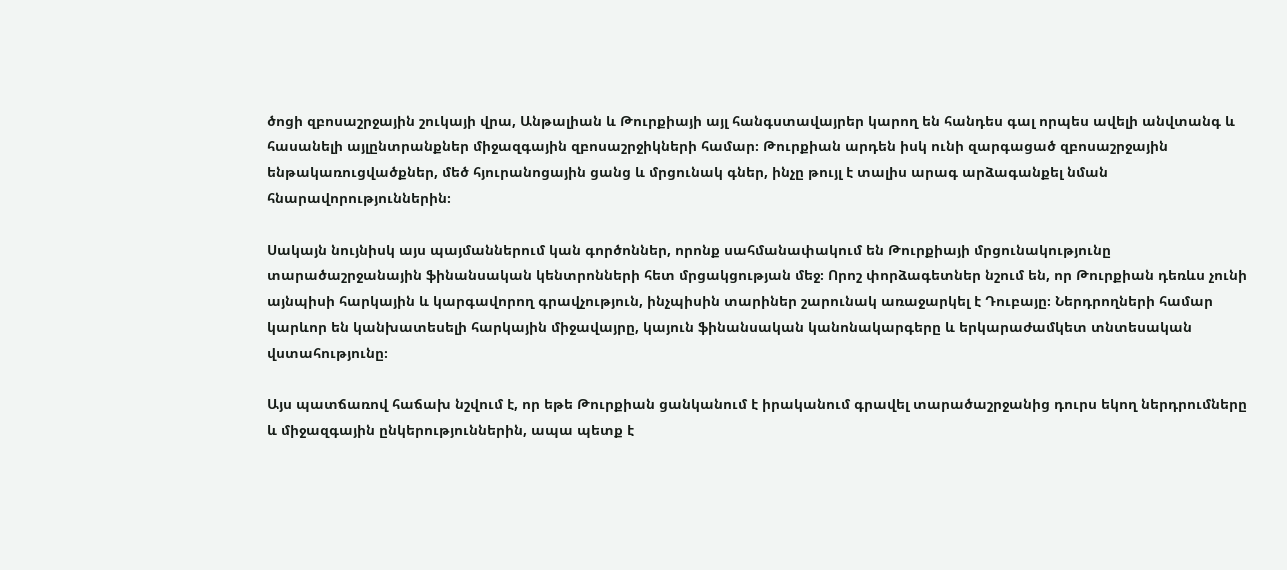ծոցի զբոսաշրջային շուկայի վրա, Անթալիան և Թուրքիայի այլ հանգստավայրեր կարող են հանդես գալ որպես ավելի անվտանգ և հասանելի այլընտրանքներ միջազգային զբոսաշրջիկների համար։ Թուրքիան արդեն իսկ ունի զարգացած զբոսաշրջային ենթակառուցվածքներ, մեծ հյուրանոցային ցանց և մրցունակ գներ, ինչը թույլ է տալիս արագ արձագանքել նման հնարավորություններին։

Սակայն նույնիսկ այս պայմաններում կան գործոններ, որոնք սահմանափակում են Թուրքիայի մրցունակությունը տարածաշրջանային ֆինանսական կենտրոնների հետ մրցակցության մեջ։ Որոշ փորձագետներ նշում են, որ Թուրքիան դեռևս չունի այնպիսի հարկային և կարգավորող գրավչություն, ինչպիսին տարիներ շարունակ առաջարկել է Դուբայը։ Ներդրողների համար կարևոր են կանխատեսելի հարկային միջավայրը, կայուն ֆինանսական կանոնակարգերը և երկարաժամկետ տնտեսական վստահությունը։

Այս պատճառով հաճախ նշվում է, որ եթե Թուրքիան ցանկանում է իրականում գրավել տարածաշրջանից դուրս եկող ներդրումները և միջազգային ընկերություններին, ապա պետք է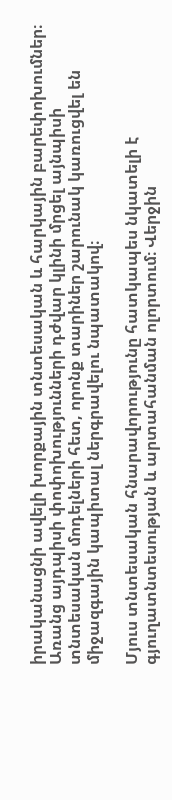իրականացնի ավելի խորքային տնտեսական և հարկային բարեփոխումներ։ Առանց այդպիսի փոփոխությունների դժվար կլինի մրցել այնպիսի տնտեսական մոդելների հետ, որոնք տարիներ շարունակ կառուցվել են միջազգային կապիտալ ներգրավելու նպատակով։

Մյուս տնտեսական հնարավորությունը հատկապես նկատելի է գյուղատնտեսության և արտահանման ոլորտում։ Վերջին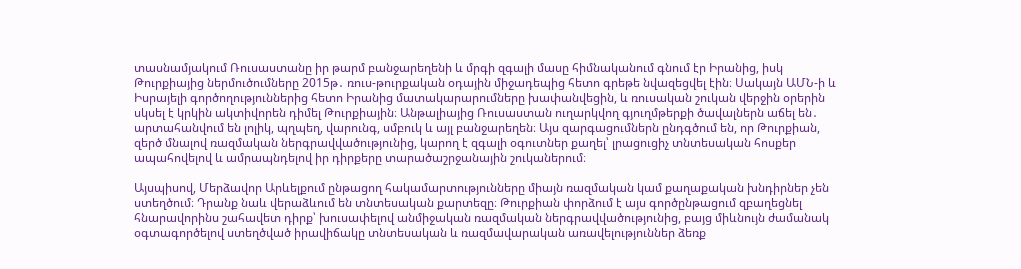տասնամյակում Ռուսաստանը իր թարմ բանջարեղենի և մրգի զգալի մասը հիմնականում գնում էր Իրանից, իսկ Թուրքիայից ներմուծումները 2015թ․ ռուս-թուրքական օդային միջադեպից հետո գրեթե նվազեցվել էին։ Սակայն ԱՄՆ-ի և Իսրայելի գործողություններից հետո Իրանից մատակարարումները խափանվեցին, և ռուսական շուկան վերջին օրերին սկսել է կրկին ակտիվորեն դիմել Թուրքիային։ Անթալիայից Ռուսաստան ուղարկվող գյուղմթերքի ծավալներն աճել են․ արտահանվում են լոլիկ, պղպեղ, վարունգ, սմբուկ և այլ բանջարեղեն։ Այս զարգացումներն ընդգծում են, որ Թուրքիան, զերծ մնալով ռազմական ներգրավվածությունից, կարող է զգալի օգուտներ քաղել՝ լրացուցիչ տնտեսական հոսքեր ապահովելով և ամրապնդելով իր դիրքերը տարածաշրջանային շուկաներում։

Այսպիսով, Մերձավոր Արևելքում ընթացող հակամարտությունները միայն ռազմական կամ քաղաքական խնդիրներ չեն ստեղծում։ Դրանք նաև վերաձևում են տնտեսական քարտեզը։ Թուրքիան փորձում է այս գործընթացում զբաղեցնել հնարավորինս շահավետ դիրք՝ խուսափելով անմիջական ռազմական ներգրավվածությունից, բայց միևնույն ժամանակ օգտագործելով ստեղծված իրավիճակը տնտեսական և ռազմավարական առավելություններ ձեռք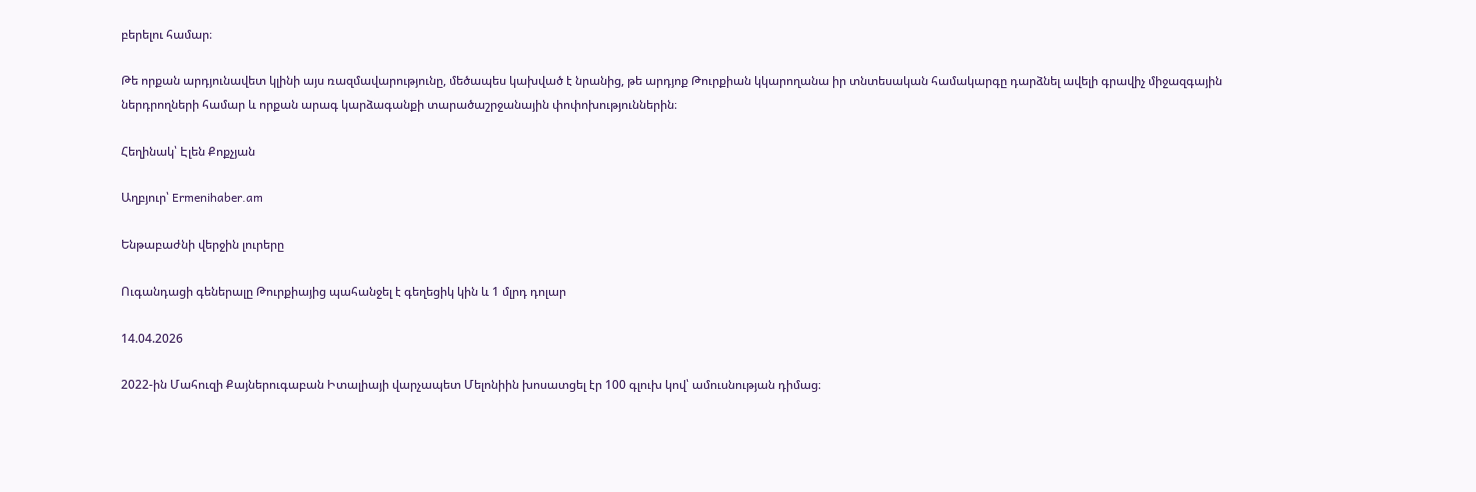բերելու համար։

Թե որքան արդյունավետ կլինի այս ռազմավարությունը, մեծապես կախված է նրանից, թե արդյոք Թուրքիան կկարողանա իր տնտեսական համակարգը դարձնել ավելի գրավիչ միջազգային ներդրողների համար և որքան արագ կարձագանքի տարածաշրջանային փոփոխություններին։

Հեղինակ՝ Էլեն Քոքչյան

Աղբյուր՝ Ermenihaber.am

Ենթաբաժնի վերջին լուրերը

Ուգանդացի գեներալը Թուրքիայից պահանջել է գեղեցիկ կին և 1 մլրդ դոլար

14.04.2026

2022-ին Մահուզի Քայներուգաբան Իտալիայի վարչապետ Մելոնիին խոսատցել էր 100 գլուխ կով՝ ամուսնության դիմաց։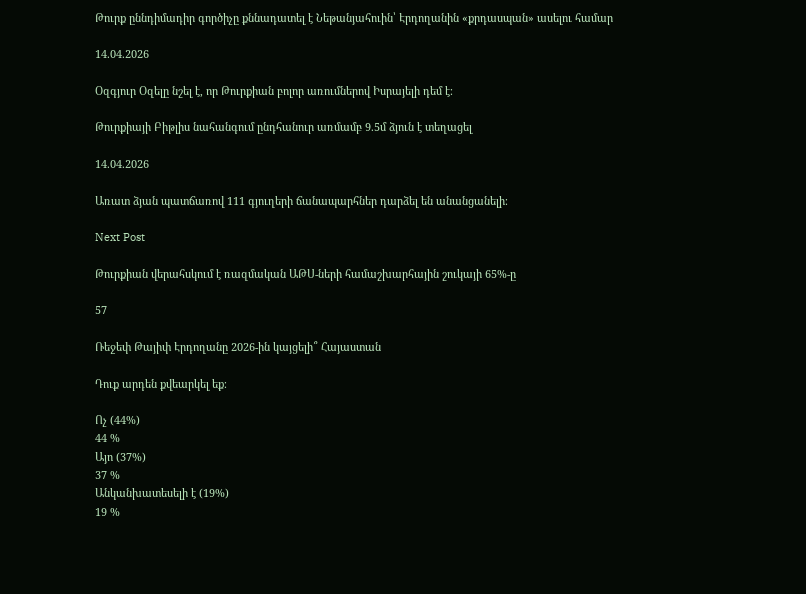Թուրք ըննդիմադիր գործիչը քննադատել է Նեթանյահուին՝ Էրդողանին «քրդասպան» ասելու համար

14.04.2026

Օզգյուր Օզելը նշել է, որ Թուրքիան բոլոր առումներով Իսրայելի դեմ է։

Թուրքիայի Բիթլիս նահանգում ընդհանուր առմամբ 9.5մ ձյուն է տեղացել

14.04.2026

Առատ ձյան պատճառով 111 գյուղերի ճանապարհներ դարձել են անանցանելի։

Next Post

Թուրքիան վերահսկում է ռազմական ԱԹՍ-ների համաշխարհային շուկայի 65%-ը

57

Ռեջեփ Թայիփ Էրդողանը 2026-ին կայցելի՞ Հայաստան

Դուք արդեն քվեարկել եք։

Ոչ (44%)
44 %
Այո (37%)
37 %
Անկանխատեսելի է (19%)
19 %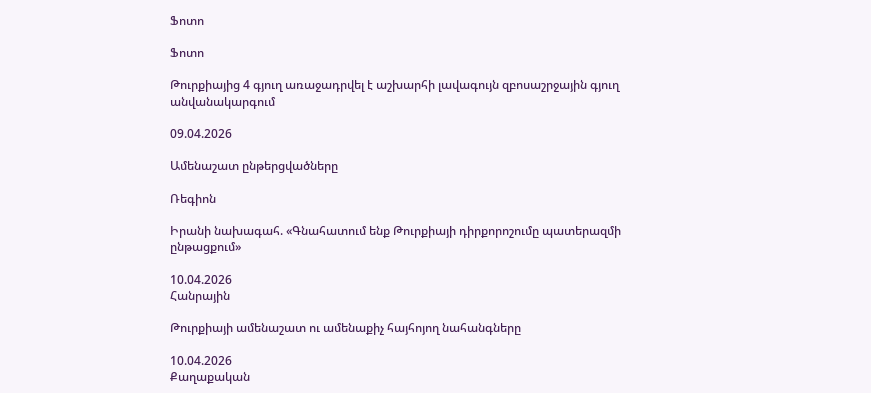Ֆոտո

Ֆոտո

Թուրքիայից 4 գյուղ առաջադրվել է աշխարհի լավագույն զբոսաշրջային գյուղ անվանակարգում

09.04.2026

Ամենաշատ ընթերցվածները

Ռեգիոն

Իրանի նախագահ. «Գնահատում ենք Թուրքիայի դիրքորոշումը պատերազմի ընթացքում»

10.04.2026
Հանրային

Թուրքիայի ամենաշատ ու ամենաքիչ հայհոյող նահանգները

10.04.2026
Քաղաքական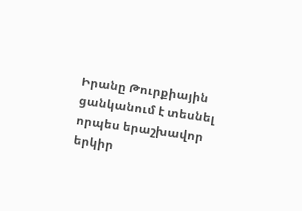Իրանը Թուրքիային ցանկանում է տեսնել որպես երաշխավոր երկիր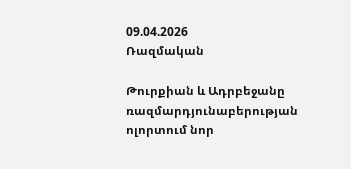09.04.2026
Ռազմական

Թուրքիան և Ադրբեջանը ռազմարդյունաբերության ոլորտում նոր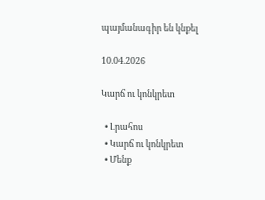պայմանագիր են կնքել

10.04.2026

Կարճ ու կոնկրետ

  • Լրահոս
  • Կարճ ու կոնկրետ
  • Մենք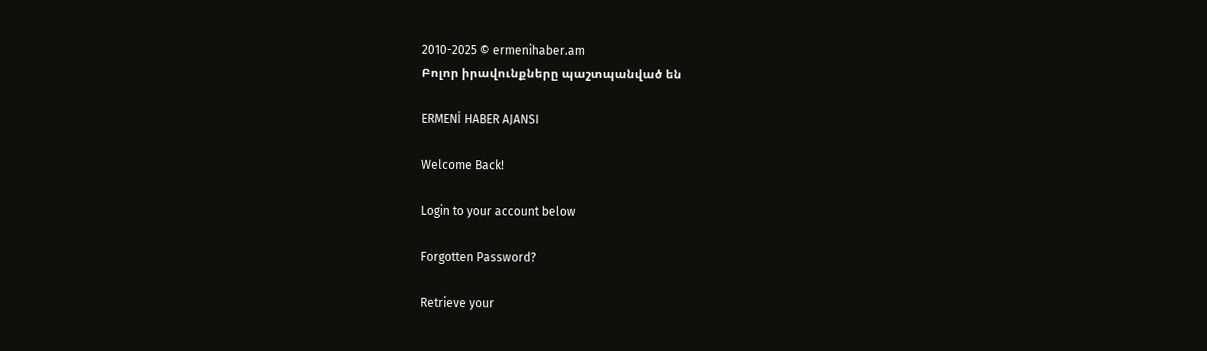2010-2025 © ermenihaber.am
Բոլոր իրավունքները պաշտպանված են

ERMENİ HABER AJANSI

Welcome Back!

Login to your account below

Forgotten Password?

Retrieve your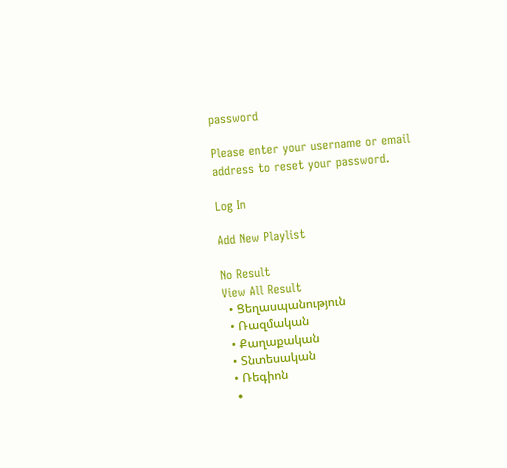password

Please enter your username or email address to reset your password.

Log In

Add New Playlist

No Result
View All Result
  • Ցեղասպանություն
  • Ռազմական
  • Քաղաքական
  • Տնտեսական
  • Ռեգիոն
  •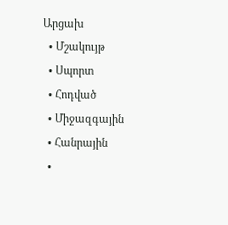Արցախ
  • Մշակույթ
  • Սպորտ
  • Հոդված
  • Միջազգային
  • Հանրային
  •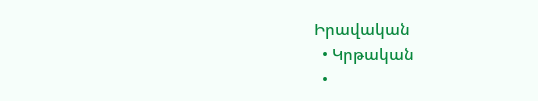Իրավական
  • Կրթական
  •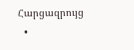Հարցազրույց
  •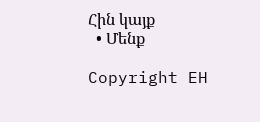Հին կայք
  • Մենք

Copyright EH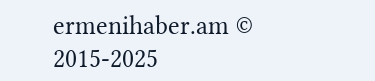ermenihaber.am © 2015-2025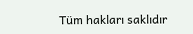Tüm hakları saklıdır